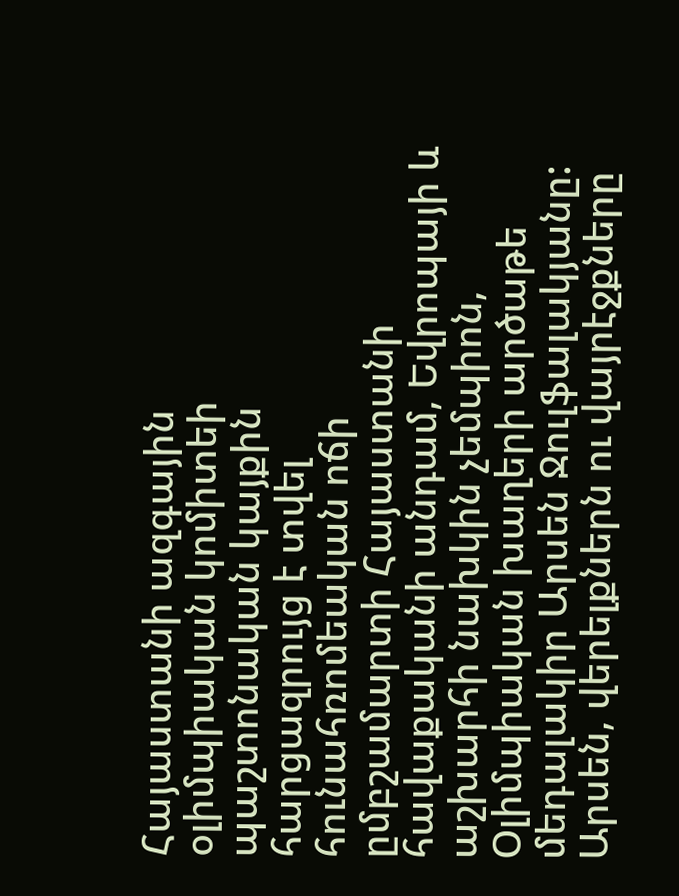Հայաստանի ազգային օլիմպիական կոմիտեի պաշտոնական կայքին հարցազրույց է տվել հունահռոմեական ոճի ըմբշամարտի Հայաստանի հավաքականի անդամ, Եվրոպայի և աշխարհի նախկին չեմպիոն, Օլիմպիական խաղերի արծաթե մեդալակիր Արսեն Ջուլֆալակյանը:
Արսեն, վերելքներն ու վայրէջքները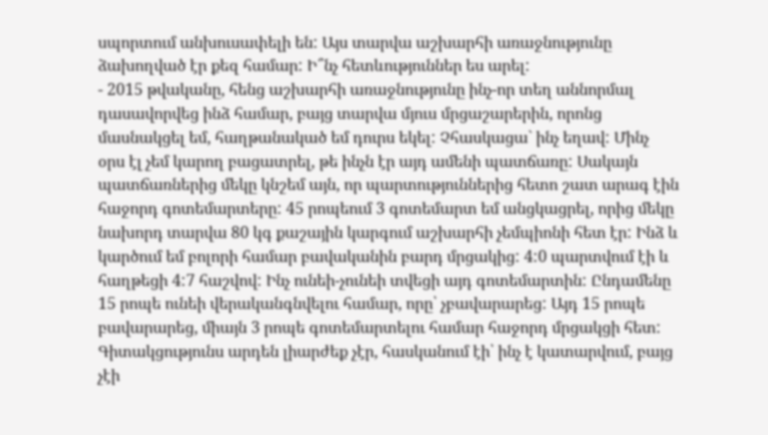սպորտում անխուսափելի են: Այս տարվա աշխարհի առաջնությունը ձախողված էր քեզ համար: Ի՞նչ հետևություններ ես արել:
- 2015 թվականը, հենց աշխարհի առաջնությունը ինչ-որ տեղ աննորմալ դասավորվեց ինձ համար, բայց տարվա մյուս մրցաշարերին, որոնց մասնակցել եմ, հաղթանակած եմ դուրս եկել: Չհասկացա` ինչ եղավ: Մինչ օրս էլ չեմ կարող բացատրել, թե ինչն էր այդ ամենի պատճառը: Սակայն պատճառներից մեկը կնշեմ այն, որ պարտություններից հետո շատ արագ էին հաջորդ գոտեմարտերը: 45 րոպեում 3 գոտեմարտ եմ անցկացրել, որից մեկը նախորդ տարվա 80 կգ քաշային կարգում աշխարհի չեմպիոնի հետ էր: Ինձ և կարծում եմ բոլորի համար բավականին բարդ մրցակից: 4:0 պարտվում էի և հաղթեցի 4:7 հաշվով: Ինչ ունեի-չունեի տվեցի այդ գոտեմարտին: Ընդամենը 15 րոպե ունեի վերականգնվելու համար, որը՝ չբավարարեց: Այդ 15 րոպե բավարարեց, միայն 3 րոպե գոտեմարտելու համար հաջորդ մրցակցի հետ: Գիտակցությունս արդեն լիարժեք չէր, հասկանում էի՝ ինչ է կատարվում, բայց չէի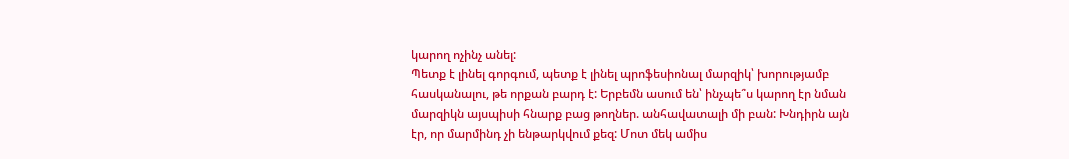կարող ոչինչ անել:
Պետք է լինել գորգում, պետք է լինել պրոֆեսիոնալ մարզիկ՝ խորությամբ հասկանալու, թե որքան բարդ է: Երբեմն ասում են՝ ինչպե՞ս կարող էր նման մարզիկն այսպիսի հնարք բաց թողներ. անհավատալի մի բան: Խնդիրն այն էր, որ մարմինդ չի ենթարկվում քեզ: Մոտ մեկ ամիս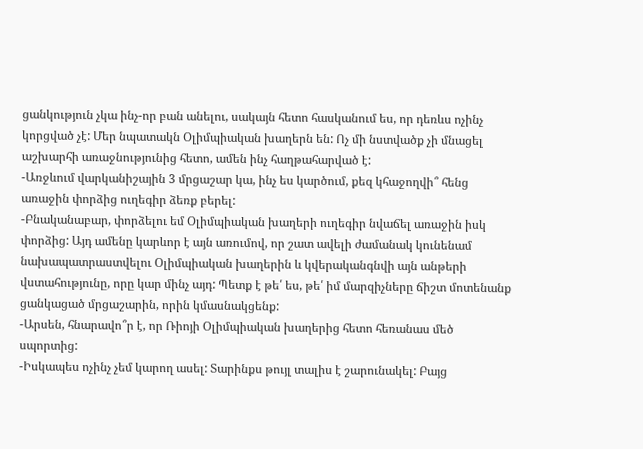ցանկություն չկա ինչ-որ բան անելու, սակայն հետո հասկանում ես, որ դեռևս ոչինչ կորցված չէ: Մեր նպատակն Օլիմպիական խաղերն են: Ոչ մի նստվածք չի մնացել աշխարհի առաջնությունից հետո, ամեն ինչ հաղթահարված է:
-Առջևում վարկանիշային 3 մրցաշար կա, ինչ ես կարծում, քեզ կհաջողվի՞ հենց առաջին փորձից ուղեգիր ձեռք բերել:
-Բնականաբար, փորձելու եմ Օլիմպիական խաղերի ուղեգիր նվաճել առաջին իսկ փորձից: Այդ ամենը կարևոր է այն առումով, որ շատ ավելի ժամանակ կունենամ նախապատրաստվելու Օլիմպիական խաղերին և կվերականգնվի այն անթերի վստահությունը, որը կար մինչ այդ: Պետք է թե՛ ես, թե՛ իմ մարզիչները ճիշտ մոտենանք ցանկացած մրցաշարին, որին կմասնակցենք:
-Արսեն, հնարավո՞ր է, որ Ռիոյի Օլիմպիական խաղերից հետո հեռանաս մեծ սպորտից:
-Իսկապես ոչինչ չեմ կարող ասել: Տարինքս թույլ տալիս է շարունակել: Բայց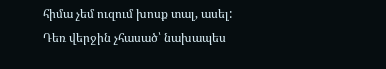հիմա չեմ ուզում խոսք տալ, ասել: Դեռ վերջին չհասած՝ նախապես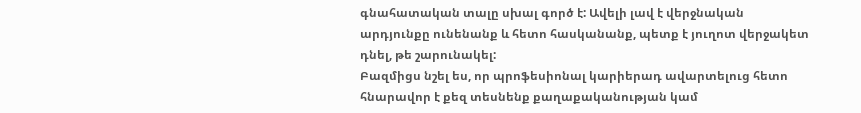գնահատական տալը սխալ գործ է: Ավելի լավ է վերջնական արդյունքը ունենանք և հետո հասկանանք, պետք է յուղոտ վերջակետ դնել, թե շարունակել:
Բազմիցս նշել ես, որ պրոֆեսիոնալ կարիերադ ավարտելուց հետո հնարավոր է քեզ տեսնենք քաղաքականության կամ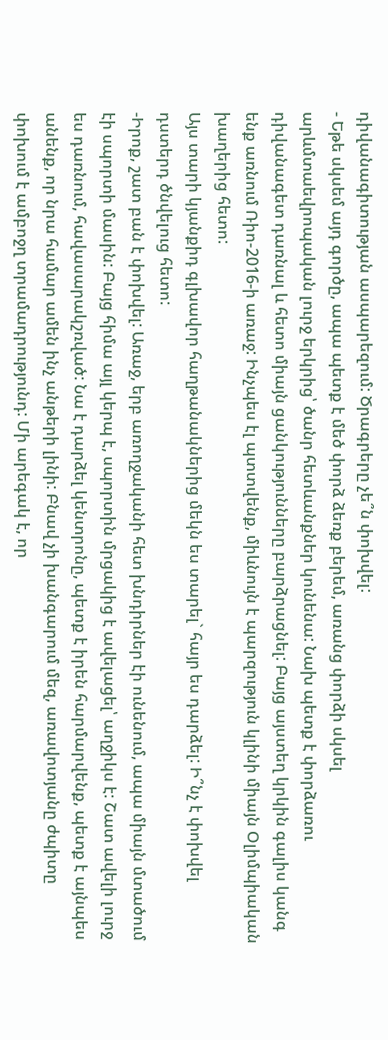դիվանագիտության ասպարեզում: Ծրագրերը չե՞ն փոխվել:
- Եթե սկսեմ այդ գործը, ապա պետք է մեծ փորձ ձեռք բերեմ, առանց փորձի սկսել արևմտաեվրոպական լուրջ երկրից՝ ծանր հետևանքներ կունենա: Նախ պետք է փորձառու դիվանագետ դառնալ և հետո միայն ցանկությունները բարձրացնել: Բայց այստեղ կրկին գալիս կանգ ենք առնում Ռիո-2016-ի առաջ: Ինչպես էլ պտտվենք, միևնույն է պարզություն կլինի միայն Օլիմպիական խաղերից հետո:
Այս տարի կյանքիդ գլխավոր հաղթանակներից մեկն ես տարել` հայր ես դարձել: Ի՞նչ է փոխվել դստերդ ծնվելուց հետո:
-Իրոք, շատ բան է փոխվել: Առաջ, երբ առողջականի հետ խնդիրներ էի ունենում, ապա միայն մտածում էի սպորտի մասին: Բայց հիմա այլ կերպ է, սպորտին մրցակից է ավելացել՝ աղջիկս է: Շատ ավելի լուրջ ես դառնում, հավասարակշռված: Նա է դարձել կենտրոնը, պետք է իրեն հարմարվենք, պետք է այնպես անենք, որ նրա համար ամեն ինչ անթերի լինի: Բնավ չի խանգարում մեզ, առավոտյանը ժպիտը փոխում է ամբոջղ տրամադրությունդ: Մի արեգակ է, որ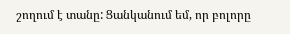շողում է տանը: Ցանկանում եմ, որ բոլորը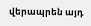վերապրեն այդ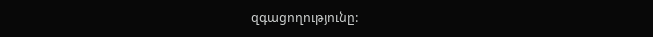զգացողությունը: